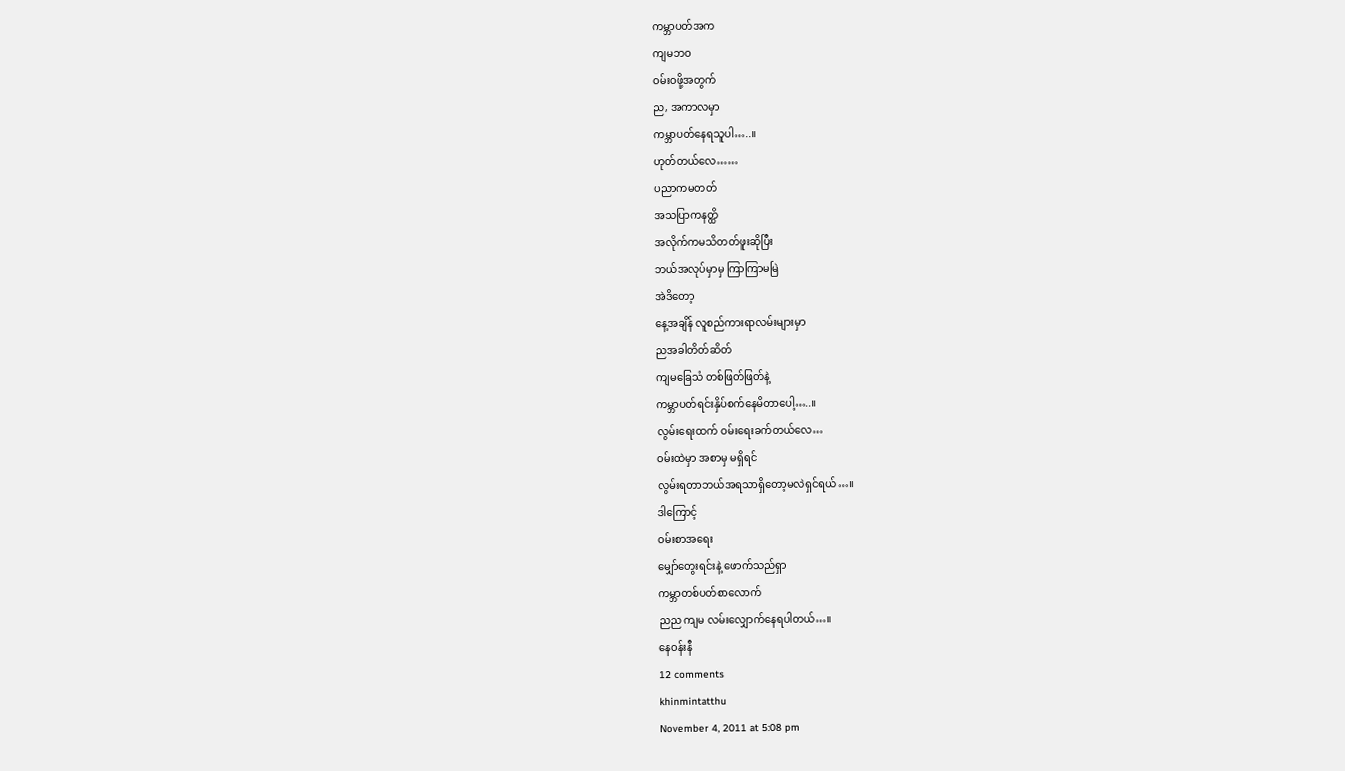ကမ္ဘာပတ်အက
ကျမဘဝ
ဝမ်းဝဖို့အတွက်
ည, အကာလမှာ
ကမ္ဘာပတ်နေရသူပါ…..။
ဟုတ်တယ်လေ……
ပညာကမတတ်
အသပြာကနတ္ထိ
အလိုက်ကမသိတတ်ဖူးဆိုပြီး
ဘယ်အလုပ်မှာမှ ကြာကြာမမြဲ
အဲဒိတော့
နေ့အချိန် လူစည်ကားရာလမ်းများမှာ
ညအခါတိတ်ဆိတ်
ကျမခြေသံ တစ်ဖြတ်ဖြတ်နဲ့
ကမ္ဘာပတ်ရင်းနှိပ်စက်နေမိတာပေါ့…..။
လွမ်းရေးထက် ဝမ်းရေးခက်တယ်လေ…
ဝမ်းထဲမှာ အစာမှ မရှိရင်
လွမ်းရတာဘယ်အရသာရှိတော့မလဲရှင်ရယ်…။
ဒါကြောင့်
ဝမ်းစာအရေး
မျှော်တွေးရင်းနဲ့ ဖောက်သည်ရှာ
ကမ္ဘာတစ်ပတ်စာလောက်
ညည ကျမ လမ်းလျှောက်နေရပါတယ်…။
နေဝန်းနီ
12 comments
khinmintatthu
November 4, 2011 at 5:08 pm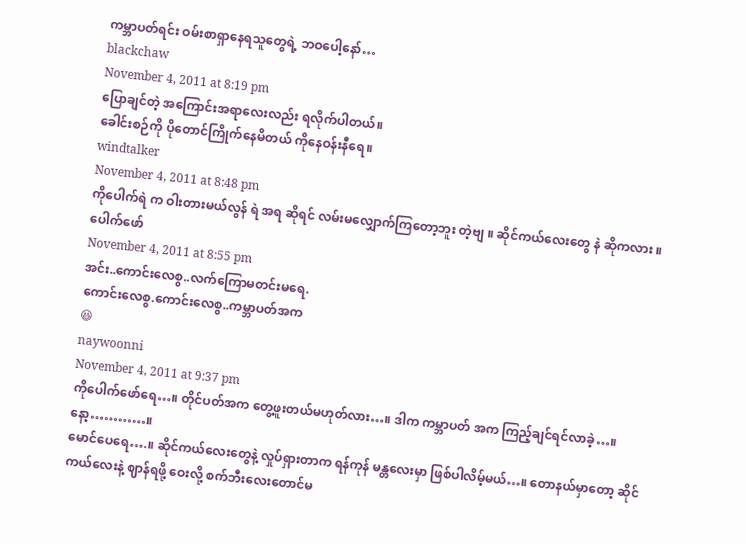ကမ္ဘာပတ်ရင်း ဝမ်းစာရှာနေရသူတွေရဲ့ ဘဝပေါ့နော်…
blackchaw
November 4, 2011 at 8:19 pm
ပြောချင်တဲ့ အကြောင်းအရာလေးလည်း ရလိုက်ပါတယ်။
ခေါင်းစဉ်ကို ပိုတောင်ကြိုက်နေမိတယ် ကိုနေဝန်းနီရေ။
windtalker
November 4, 2011 at 8:48 pm
ကိုပေါက်ရဲ က ဝါးတားမယ်လွန် ရဲ အရ ဆိုရင် လမ်းမလျှောက်ကြတော့ဘူး တဲ့ဗျ ။ ဆိုင်ကယ်လေးတွေ နဲ ဆိုကလား ။
ပေါက်ဖော်
November 4, 2011 at 8:55 pm
အင်း..ကောင်းလေစွ..လက်ကြောမတင်းမရေ.
ကောင်းလေစွ.ကောင်းလေစွ..ကမ္ဘာပတ်အက
😆
naywoonni
November 4, 2011 at 9:37 pm
ကိုပေါက်ဖော်ရေ…။ တိုင်ပတ်အက တွေ့ဖူးတယ်မဟုတ်လား…။ ဒါက ကမ္ဘာပတ် အက ကြည့်ချင်ရင်လာခဲ့…။ နော့…………။
မောင်ပေရေ….။ ဆိုင်ကယ်လေးတွေနဲ့ လှုပ်ရှားတာက ရန်ကုန် မန္တလေးမှာ ဖြစ်ပါလိမ့်မယ်…။ တောနယ်မှာတော့ ဆိုင်ကယ်လေးနဲ့ ဈာန်ရဖို့ ဝေးလို့ စက်ဘီးလေးတောင်မ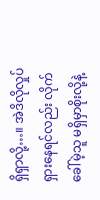ရှိရှာလို့…။ အဲဒိလိုလှုပ်ရှားနေရင်လည်း လိုက်ခေါ်မဲ့သူ မရှိမှာစိုးလို့နဲ့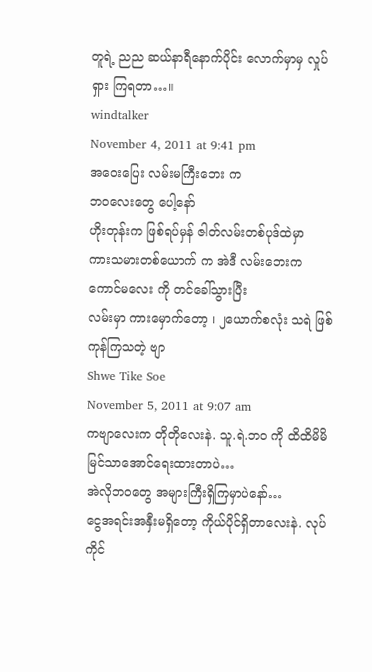တူရဲ့ ညည ဆယ်နာရီနောက်ပိုင်း လောက်မှာမှ လှုပ်ရှား ကြရတာ…။
windtalker
November 4, 2011 at 9:41 pm
အဝေးပြေး လမ်းမကြီးဘေး က
ဘဝလေးတွေ ပေါ့နော်
ဟိုးတုန်းက ဖြစ်ရပ်မှန် ဇါတ်လမ်းတစ်ပုဒ်ထဲမှာ
ကားသမားတစ်ယောက် က အဲဒီ လမ်းဘေးက ကောင်မလေး ကို တင်ခေါ်သွားပြီး
လမ်းမှာ ကားမှောက်တော့ ၊ ၂ယောက်စလုံး သရဲ ဖြစ်ကုန်ကြသတဲ့ ဗျာ
Shwe Tike Soe
November 5, 2011 at 9:07 am
ကဗျာလေးက တိုတိုလေးနဲ. သူ.ရဲ.ဘဝ ကို ထိထိမိမိမြင်သာအောင်ရေးထားတာပဲ…
အဲလိုဘဝတွေ အများကြီးရှိကြမှာပဲနော်…
ငွေအရင်းအနှီးမရှိတော့ ကိုယ်ပိုင်ရှိတာလေးနဲ. လုပ်ကိုင်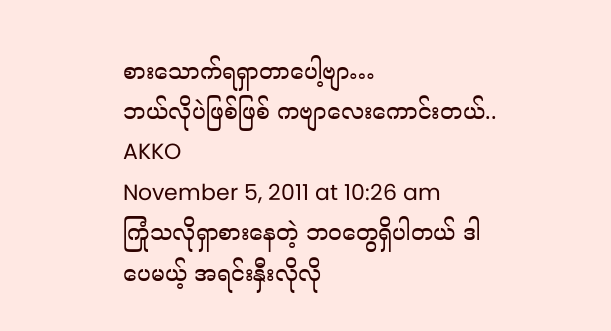စားသောက်ရရှာတာပေါ့ဗျာ…
ဘယ်လိုပဲဖြစ်ဖြစ် ကဗျာလေးကောင်းတယ်..
AKKO
November 5, 2011 at 10:26 am
ကြုံသလိုရှာစားနေတဲ့ ဘဝတွေရှိပါတယ် ဒါပေမယ့် အရင်းနှီးလိုလို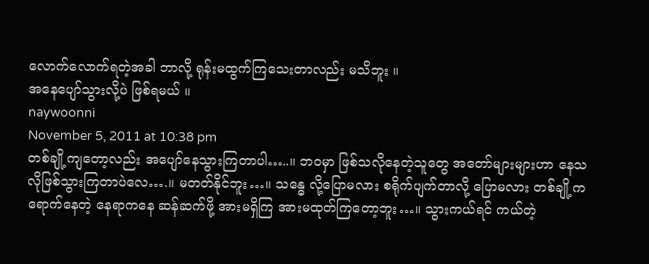လောက်လောက်ရတဲ့အခါ ဘာလို့ ရုန်းမထွက်ကြသေးတာလည်း မသိဘူး ။
အနေပျော်သွားလို့ပဲ ဖြစ်ရမယ် ။
naywoonni
November 5, 2011 at 10:38 pm
တစ်ချို့ကျတော့လည်း အပျော်နေသွားကြတာပါ…..။ ဘဝမှာ ဖြစ်သလိုနေတဲ့သူတွေ အတော်များများဟာ နေသလိုဖြစ်သွားကြတာပဲလေ….။ မတတ်နိုင်ဘူး…။ သန္ဓေ လို့ပြောမလား စရိုက်ပျက်တာလို့ ပြောမလား တစ်ချို့က ရောက်နေတဲ့ နေရာကနေ ဆန်ဆက်ဖို့ အားမရှိကြ အားမထုတ်ကြတော့ဘူး…။ သွားကယ်ရင် ကယ်တဲ့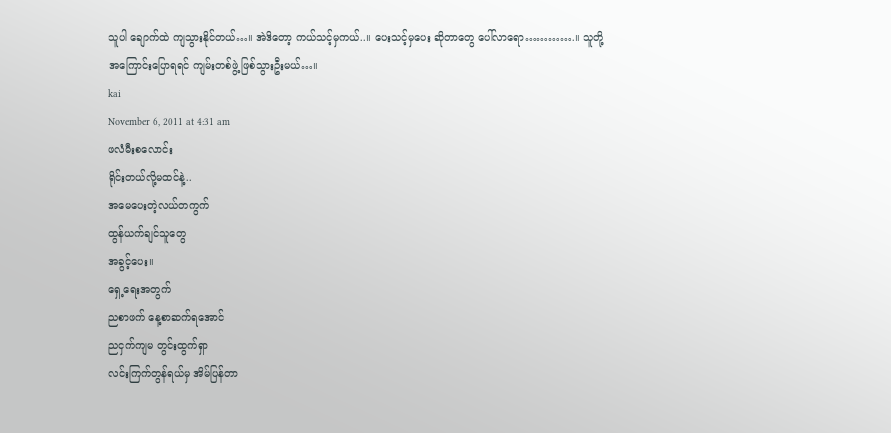သူပါ ချောက်ထဲ ကျသွားနိုင်တယ်…။ အဲဒိတော့ ကယ်သင့်မှကယ်..။ ပေးသင့်မှပေး ဆိုတာတွေ ပေါ်လာရော………….။ သူတို့အကြောင်းပြောရရင် ကျမ်းတစ်ဖွဲ့ ဖြစ်သွားဦးမယ်…။
kai
November 6, 2011 at 4:31 am
ဖလံမီးစလောင်း
ရိုင်းတယ်လို့မထင်နဲ့..
အမေပေးတဲ့လယ်တကွက်
ထွန်ယက်ချင်သူတွေ
အခွင့်ပေး။
ရှေ့ရေးအတွက်
ညစာဖက် နေ့စာဆက်ရအောင်
ညငှက်ကျမ တွင်းထွက်ရှာ
လင်းကြက်တွန်ရယ်မှ အိမ်ပြန်တာ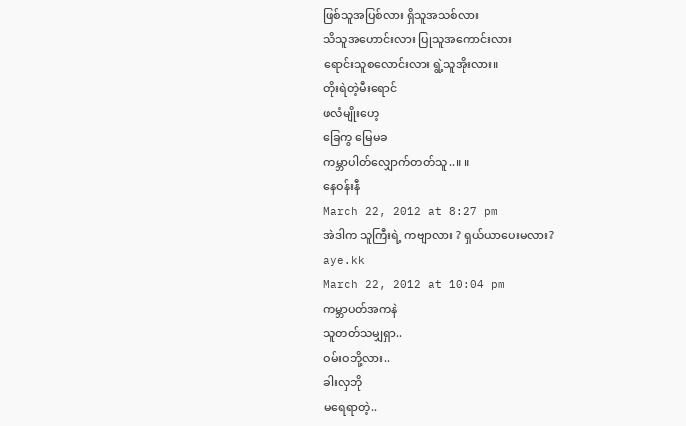ဖြစ်သူအပြစ်လား ရှိသူအသစ်လား
သိသူအဟောင်းလား ပြုသူအကောင်းလား
ရောင်းသူစလောင်းလား ရွဲ့သူအိုးလား။
တိုးရဲတဲ့မီးရောင်
ဖလံမျိုးဟေ့
ခြေကွ မြေမခ
ကမ္ဘာပါတ်လျှောက်တတ်သူ..။ ။
နေဝန်းနီ
March 22, 2012 at 8:27 pm
အဲဒါက သူကြီးရဲ့ ကဗျာလား ? ရှယ်ယာပေးမလား?
aye.kk
March 22, 2012 at 10:04 pm
ကမ္ဘာပတ်အကနဲ
သူတတ်သမျှရှာ..
ဝမ်းဝဘို့လား..
ခါးလှဘို
မရေရာတဲ့..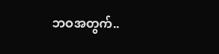ဘဝအတွက်..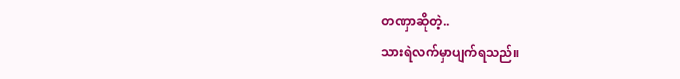တဏှာဆိုတဲ့..
သားရဲလက်မှာပျက်ရသည်။